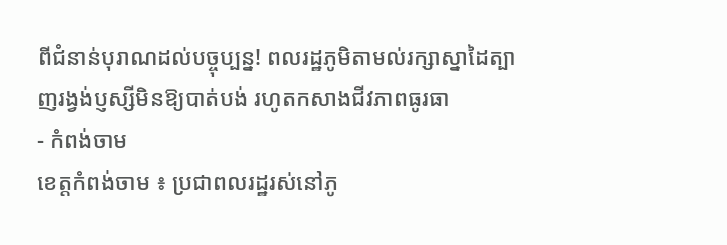ពីជំនាន់បុរាណដល់បច្ចុប្បន្ន! ពលរដ្ឋភូមិតាមល់រក្សាស្នាដៃត្បាញរង្វង់ប្ញស្សីមិនឱ្យបាត់បង់ រហូតកសាងជីវភាពធូរធា
- កំពង់ចាម
ខេត្តកំពង់ចាម ៖ ប្រជាពលរដ្ឋរស់នៅភូ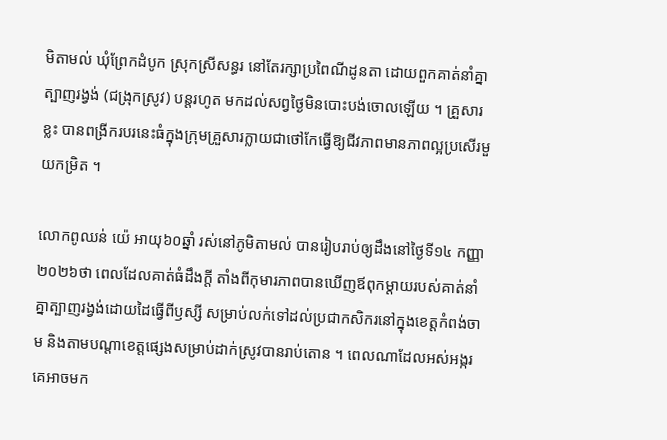មិតាមល់ ឃុំព្រែកដំបូក ស្រុកស្រីសន្ធរ នៅតែរក្សាប្រពៃណីដូនតា ដោយពួកគាត់នាំគ្នាត្បាញរង្វង់ (ជង្រុកស្រូវ) បន្តរហូត មកដល់សព្វថ្ងៃមិនបោះបង់ចោលឡើយ ។ គ្រួសារខ្លះ បានពង្រីករបរនេះធំក្នុងក្រុមគ្រួសារក្លាយជាថៅកែធ្វើឱ្យជីវភាពមានភាពល្អប្រសើរមួយកម្រិត ។

លោកពូឈន់ យ៉េ អាយុ៦០ឆ្នាំ រស់នៅភូមិតាមល់ បានរៀបរាប់ឲ្យដឹងនៅថ្ងៃទី១៤ កញ្ញា ២០២៦ថា ពេលដែលគាត់ធំដឹងក្តី តាំងពីកុមារភាពបានឃើញឪពុកម្ដាយរបស់គាត់នាំគ្នាត្បាញរង្វង់ដោយដៃធ្វើពីឫស្សី សម្រាប់លក់ទៅដល់ប្រជាកសិករនៅក្នុងខេត្តកំពង់ចាម និងតាមបណ្ដាខេត្តផ្សេងសម្រាប់ដាក់ស្រូវបានរាប់តោន ។ ពេលណាដែលអស់អង្ករ គេអាចមក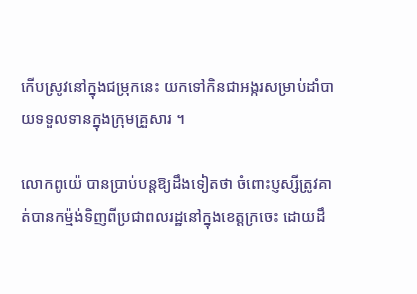កើបស្រូវនៅក្នុងជម្រុកនេះ យកទៅកិនជាអង្ករសម្រាប់ដាំបាយទទួលទានក្នុងក្រុមគ្រួសារ ។

លោកពូយ៉េ បានប្រាប់បន្តឱ្យដឹងទៀតថា ចំពោះប្ញស្សីត្រូវគាត់បានកម្ម៉ង់ទិញពីប្រជាពលរដ្ឋនៅក្នុងខេត្តក្រចេះ ដោយដឹ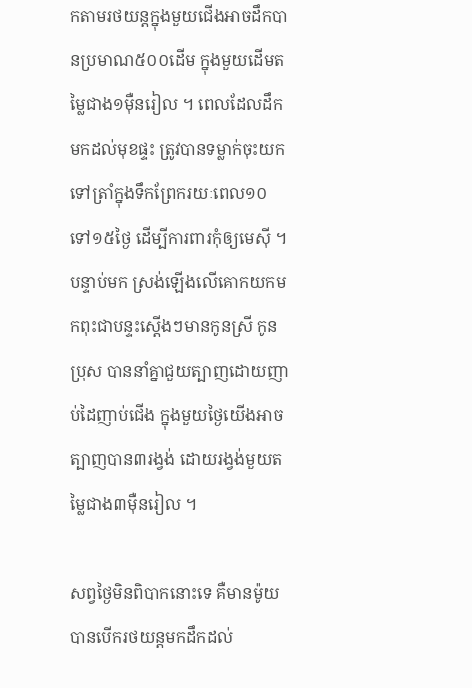កតាមរថយន្តក្នុងមួយជើងអាចដឹកបានប្រមាណ៥០០ដើម ក្នុងមួយដើមតម្លៃជាង១ម៉ឺនរៀល ។ ពេលដែលដឹកមកដល់មុខផ្ទះ ត្រូវបានទម្លាក់ចុះយកទៅត្រាំក្នុងទឹកព្រែករយៈពេល១០ ទៅ១៥ថ្ងៃ ដើម្បីការពារកុំឲ្យមេស៊ី ។ បន្ទាប់មក ស្រង់ឡើងលើគោកយកមកពុះជាបន្ទះស្ដើងៗមានកូនស្រី កូនប្រុស បាននាំគ្នាជួយត្បាញដោយញាប់ដៃញាប់ជើង ក្នុងមួយថ្ងៃយើងអាចត្បាញបាន៣រង្វង់ ដោយរង្វង់មួយតម្លៃជាង៣ម៉ឺនរៀល ។

សព្វថ្ងៃមិនពិបាកនោះទេ គឺមានម៉ូយបានបើករថយន្តមកដឹកដល់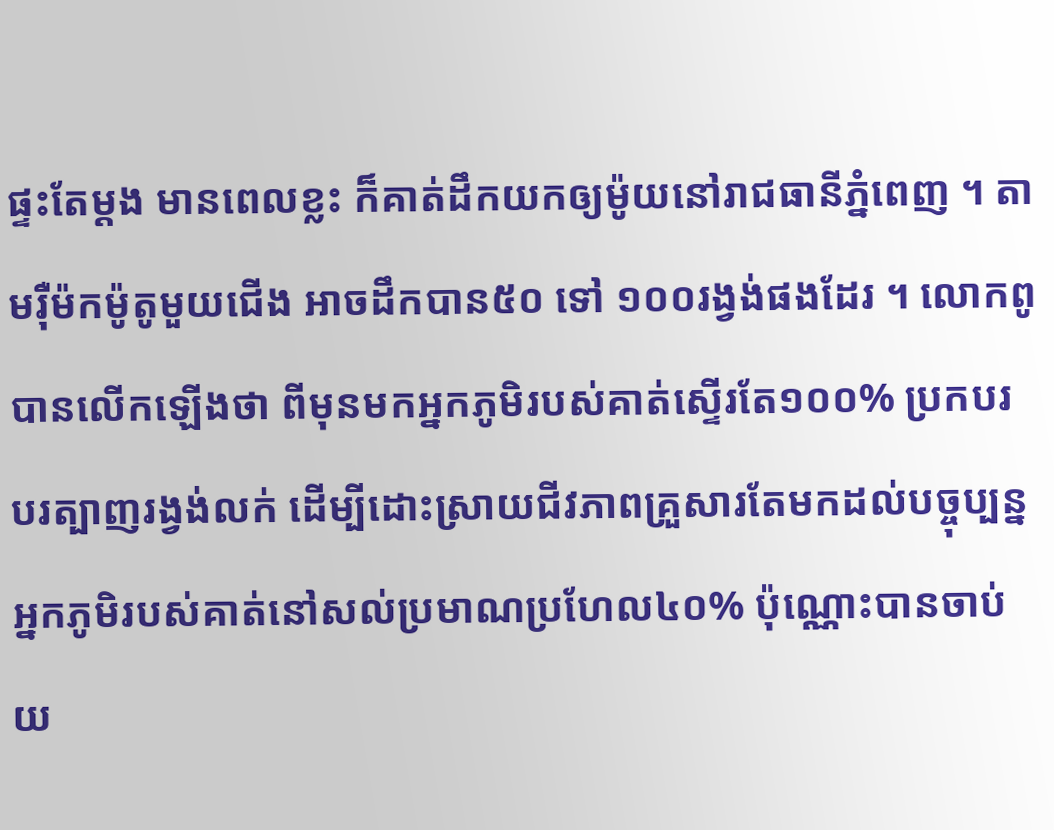ផ្ទះតែម្ដង មានពេលខ្លះ ក៏គាត់ដឹកយកឲ្យម៉ូយនៅរាជធានីភ្នំពេញ ។ តាមរ៉ឺម៉កម៉ូតូមួយជើង អាចដឹកបាន៥០ ទៅ ១០០រង្វង់ផងដែរ ។ លោកពូបានលើកឡើងថា ពីមុនមកអ្នកភូមិរបស់គាត់ស្ទើរតែ១០០% ប្រកបរបរត្បាញរង្វង់លក់ ដើម្បីដោះស្រាយជីវភាពគ្រួសារតែមកដល់បច្ចុប្បន្នអ្នកភូមិរបស់គាត់នៅសល់ប្រមាណប្រហែល៤០% ប៉ុណ្ណោះបានចាប់យ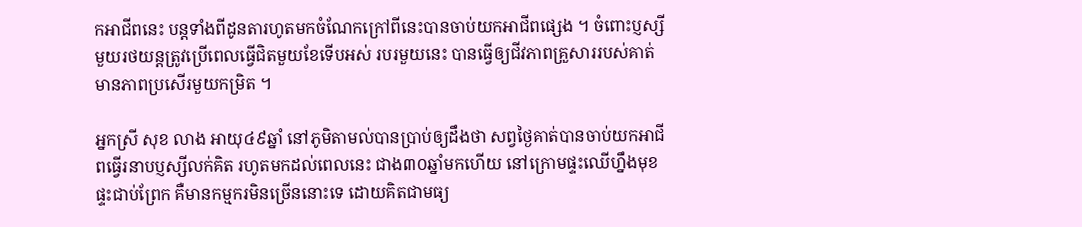កអាជីពនេះ បន្តទាំងពីដូនតារហូតមកចំណែកក្រៅពីនេះបានចាប់យកអាជីពផ្សេង ។ ចំពោះប្ញស្សីមួយរថយន្តត្រូវប្រើពេលធ្វើជិតមួយខែទើបអស់ របរមួយនេះ បានធ្វើឲ្យជីវភាពគ្រួសាររបស់គាត់មានភាពប្រសើរមួយកម្រិត ។

អ្នកស្រី សុខ លាង អាយុ៤៩ឆ្នាំ នៅភូមិតាមល់បានប្រាប់ឲ្យដឹងថា សព្វថ្ងៃគាត់បានចាប់យកអាជីពធ្វើរនាបប្ញស្សីលក់គិត រហូតមកដល់ពេលនេះ ជាង៣០ឆ្នាំមកហើយ នៅក្រោមផ្ទះឈើហ្នឹងមុខផ្ទះជាប់ព្រែក គឺមានកម្មករមិនច្រើននោះទេ ដោយគិតជាមធ្យ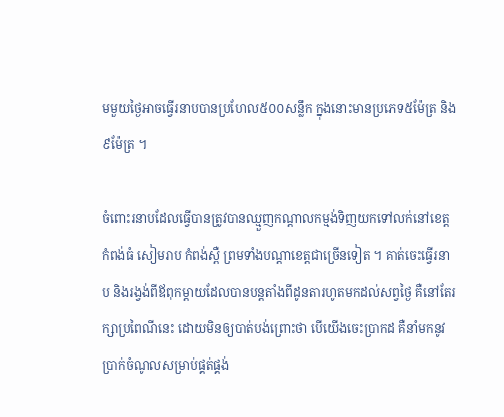មមួយថ្ងៃអាចធ្វើរនាបបានប្រហែល៥០០សន្លឹក ក្នុងនោះមានប្រភេទ៥ម៉ែត្រ និង៩ម៉ែត្រ ។

ចំពោះរនាបដែលធ្វើបានត្រូវបានឈ្មួញកណ្ដាលកម្មង់ទិញយកទៅលក់នៅខេត្តកំពង់ធំ សៀមរាប កំពង់ស្ពឺ ព្រមទាំងបណ្ដាខេត្តជាច្រើនទៀត ។ គាត់ចេះធ្វើរនាប និងរង្វង់ពីឪពុកម្ដាយដែលបានបន្តតាំងពីដូនតារហូតមកដល់សព្វថ្ងៃ គឺនៅតែរក្សាប្រពៃណីនេះ ដោយមិនឲ្យបាត់បង់ព្រោះថា បើយើងចេះប្រាកដ គឺនាំមកនូវប្រាក់ចំណូលសម្រាប់ផ្គត់ផ្គង់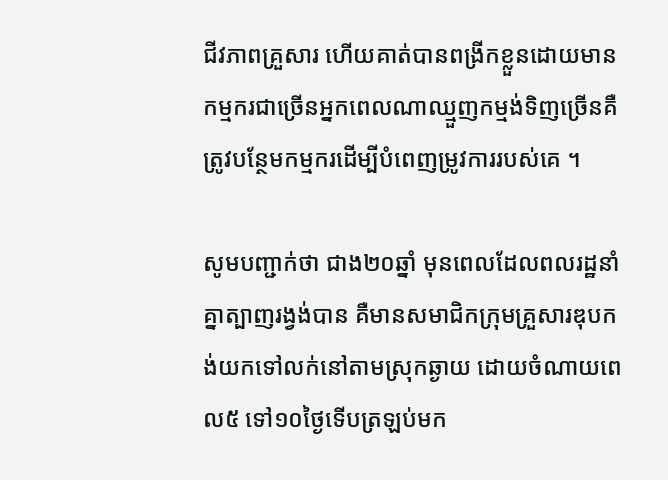ជីវភាពគ្រួសារ ហើយគាត់បានពង្រីកខ្លួនដោយមានកម្មករជាច្រើនអ្នកពេលណាឈ្មួញកម្មង់ទិញច្រើនគឺត្រូវបន្ថែមកម្មករដើម្បីបំពេញម្រូវការរបស់គេ ។

សូមបញ្ជាក់ថា ជាង២០ឆ្នាំ មុនពេលដែលពលរដ្ឋនាំគ្នាត្បាញរង្វង់បាន គឺមានសមាជិកក្រុមគ្រួសារឌុបកង់យកទៅលក់នៅតាមស្រុកឆ្ងាយ ដោយចំណាយពេល៥ ទៅ១០ថ្ងៃទើបត្រឡប់មក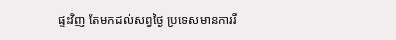ផ្ទះវិញ តែមកដល់សព្វថ្ងៃ ប្រទេសមានការរី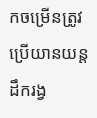កចម្រើនត្រូវប្រើយានយន្តដឹករង្វ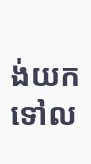ង់យកទៅល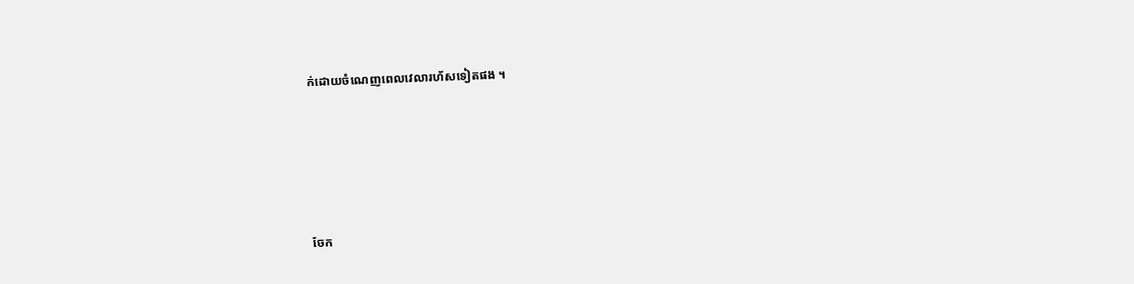ក់ដោយចំណេញពេលវេលារហ័សទៀតផង ។






ចែក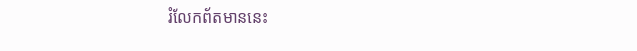រំលែកព័តមាននេះ